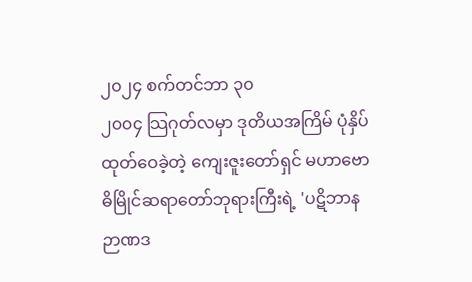၂၀၂၄ စက်တင်ဘာ ၃၀
၂၀၀၄ သြဂုတ်လမှာ ဒုတိယအကြိမ် ပုံနှိပ်ထုတ်ဝေခဲ့တဲ့ ကျေးဇူးတော်ရှင် မဟာဗောဓိမြိုင်ဆရာတော်ဘုရားကြီးရဲ့ 'ပဋိဘာနဉာဏဒ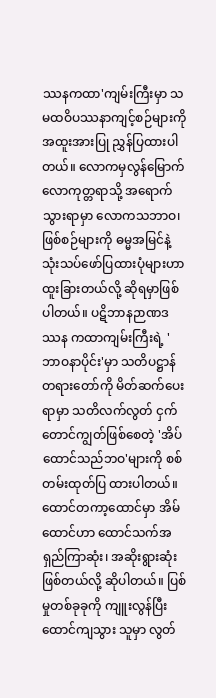ဿနကထာ'ကျမ်းကြီးမှာ သမထဝိပဿနာကျင့်စဉ်များကို အထူးအားပြု ညွှန်ပြထားပါတယ်။ လောကမှလွန်မြောက် လောကုတ္တရာသို့ အရောက်သွားရာမှာ လောကသဘာဝ၊ ဖြစ်စဉ်များကို ဓမ္မအမြင်နဲ့ သုံးသပ်ဖော်ပြထားပုံများဟာ ထူးခြားတယ်လို့ ဆိုရမှာဖြစ်ပါတယ်။ ပဋိဘာနဉာဏဒဿန ကထာကျမ်းကြီးရဲ့ 'ဘာဝနာပိုင်း'မှာ သတိပဋ္ဌာန်တရားတော်ကို မိတ်ဆက်ပေးရာမှာ သတိလက်လွတ် ငှက်တောင်ကျွတ်ဖြစ်စေတဲ့ 'အိပ်ထောင်သည်ဘဝ'များကို စစ်တမ်းထုတ်ပြ ထားပါတယ်။
ထောင်တကာ့ထောင်မှာ အိမ်ထောင်ဟာ ထောင်သက်အရှည်ကြာဆုံး၊ အဆိုးရွားဆုံး ဖြစ်တယ်လို့ ဆိုပါတယ်။ ပြစ်မှုတစ်ခုခုကို ကျူးလွန်ပြီး ထောင်ကျသွား သူမှာ လွတ်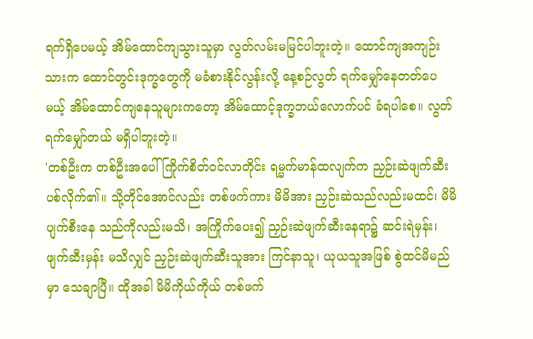ရက်ရှိပေမယ့် အိမ်ထောင်ကျသွားသူမှာ လွတ်လမ်းမမြင်ပါဘူးတဲ့။ ထောင်ကျအကျဉ်းသားက ထောင်တွင်းဒုက္ခတွေကို မခံစားနိုင်လွန်းလို့ နေ့စဉ်လွတ် ရက်မျှော်နေတတ်ပေမယ့် အိမ်ထောင်ကျနေသူများကတော့ အိမ်ထောင့်ဒုက္ခဘယ်လောက်ပင် ခံရပါစေ။ လွတ် ရက်မျှော်တယ် မရှိပါဘူးတဲ့။
'တစ်ဦးက တစ်ဦးအပေါ် ကြိုက်စိတ်ဝင်လာတိုင်း ရမ္မက်မာန်ထလျက်က ညှဉ်းဆဲဖျက်ဆီး ပစ်လိုက်၏။ သို့တိုင်အောင်လည်း တစ်ဖက်ကား မိမိအား ညှဉ်းဆဲသည်လည်းမထင်၊ မိမိပျက်စီးနေ သည်ကိုလည်းမသိ၊ အကြိုက်ပေး၍ ညှဉ်းဆဲဖျက်ဆီးနေရာ၌ ဆင်းရဲမှန်း၊ ဖျက်ဆီးမှန်း မသိလျှင် ညှဉ်းဆဲဖျက်ဆီးသူအား ကြင်နာသူ၊ ယုယသူအဖြစ် စွဲထင်မိမည်မှာ သေချာပြီ။ ထိုအခါ မိမိကိုယ်ကိုယ် တစ်ဖက်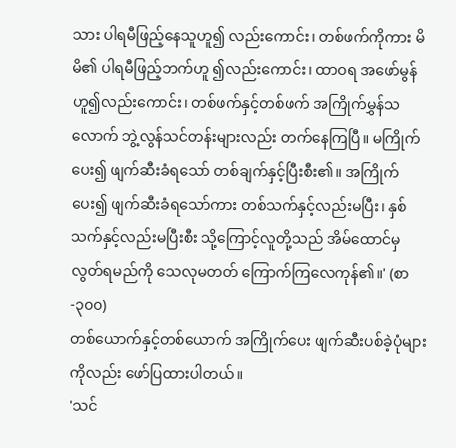သား ပါရမီဖြည့်နေသူဟူ၍ လည်းကောင်း၊ တစ်ဖက်ကိုကား မိမိ၏ ပါရမီဖြည့်ဘက်ဟူ ၍လည်းကောင်း၊ ထာဝရ အဖော်မွန်ဟူ၍လည်းကောင်း၊ တစ်ဖက်နှင့်တစ်ဖက် အကြိုက်မွှန်သလောက် ဘွဲ့လွန်သင်တန်းများလည်း တက်နေကြပြီ။ မကြိုက်ပေး၍ ဖျက်ဆီးခံရသော် တစ်ချက်နှင့်ပြီးစီး၏။ အကြိုက်ပေး၍ ဖျက်ဆီးခံရသော်ကား တစ်သက်နှင့်လည်းမပြီး၊ နှစ်သက်နှင့်လည်းမပြီးစီး သို့ကြောင့်လူတို့သည် အိမ်ထောင်မှလွတ်ရမည်ကို သေလုမတတ် ကြောက်ကြလေကုန်၏။' (စာ-၃၀၀)
တစ်ယောက်နှင့်တစ်ယောက် အကြိုက်ပေး ဖျက်ဆီးပစ်ခဲ့ပုံများကိုလည်း ဖော်ပြထားပါတယ်။
'သင်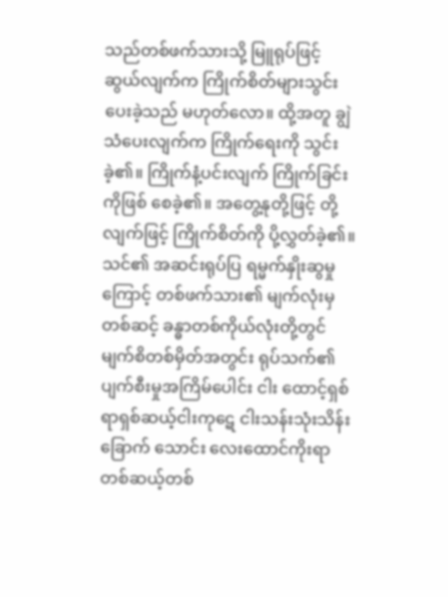သည်တစ်ဖက်သားသို့ မြူရုပ်ဖြင့် ဆွယ်လျက်က ကြိုက်စိတ်များသွင်းပေးခဲ့သည် မဟုတ်လော။ ထို့အတူ ချွဲသံပေးလျက်က ကြိုက်ရေးကို သွင်းခဲ့၏။ ကြိုက်နံ့ပင်းလျက် ကြိုက်ခြင်းကိုဖြစ် စေခဲ့၏။ အတွေ့နုတို့ဖြင့် တို့လျက်ဖြင့် ကြိုက်စိတ်ကို ပို့လွှတ်ခဲ့၏။ သင်၏ အဆင်းရုပ်ပြ ရမ္မက်နှိုးဆွမှု ကြောင့် တစ်ဖက်သား၏ မျက်လုံးမှတစ်ဆင့် ခန္ဓာတစ်ကိုယ်လုံးတို့တွင် မျက်စိတစ်မှိတ်အတွင်း ရုပ်သက်၏ ပျက်စီးမှုအကြိမ်ပေါင်း ငါး ထောင့်ရှစ်ရာရှစ်ဆယ့်ငါးကုဋေ ငါးသန်းသုံးသိန်းခြောက် သောင်း လေးထောင်ကိုးရာ တစ်ဆယ့်တစ်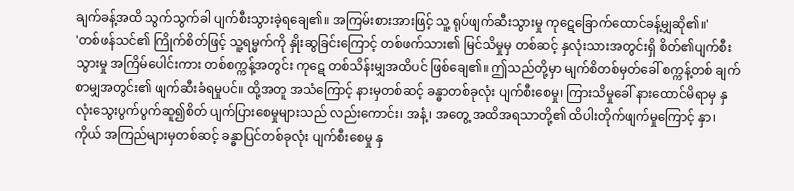ချက်ခန့်အထိ သွက်သွက်ခါ ပျက်စီးသွားခဲ့ရချေ၏။ အကြမ်းစားအားဖြင့် သူ့ ရုပ်ဖျက်ဆီးသွားမှု ကုဋေခြောက်ထောင်ခန့်မျှဆို၏။'
'တစ်ဖန်သင်၏ ကြိုက်စိတ်ဖြင့် သူ့ရမ္မက်ကို နှိုးဆွခြင်းကြောင့် တစ်ဖက်သား၏ မြင်သိမှုမှ တစ်ဆင့် နှလုံးသားအတွင်းရှိ စိတ်၏ပျက်စီးသွားမှု အကြိမ်ပေါင်းကား တစ်စက္ကန့်အတွင်း ကုဋေ တစ်သိန်းမျှအထိပင် ဖြစ်ချေ၏။ ဤသည်တို့မှာ မျက်စိတစ်မှတ်ခေါ် စက္ကန့်တစ် ချက်စာမျှအတွင်း၏ ဖျက်ဆီးခံရမှုပင်။ ထို့အတူ အသံကြောင့် နားမှတစ်ဆင့် ခန္ဓာတစ်ခုလုံး ပျက်စီးစေမှု၊ ကြားသိမှုခေါ် နားထောင်မိရာမှ နှလုံးသွေးပွက်ပွက်ဆူ၍စိတ် ပျက်ပြားစေမှုများသည် လည်းကောင်း၊ အနံ့၊ အတွေ့ အထိအရသာတို့၏ ထိပါးတိုက်ဖျက်မှုကြောင့် နှာ၊ ကိုယ် အကြည်များမှတစ်ဆင့် ခန္ဓာပြင်တစ်ခုလုံး ပျက်စီးစေမှု နှ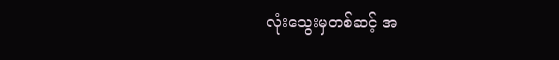လုံးသွေးမှတစ်ဆင့် အ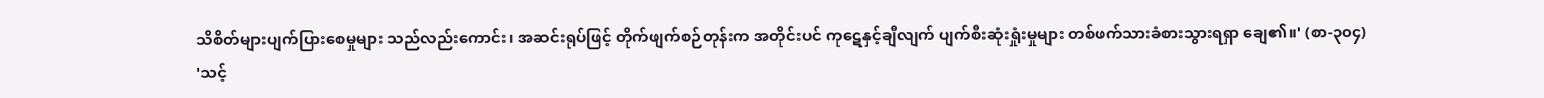သိစိတ်များပျက်ပြားစေမှုများ သည်လည်းကောင်း၊ အဆင်းရုပ်ဖြင့် တိုက်ဖျက်စဉ်တုန်းက အတိုင်းပင် ကုဋေနှင့်ချီလျက် ပျက်စီးဆုံးရှုံးမှုများ တစ်ဖက်သားခံစားသွားရရှာ ချေ၏။' (စာ-၃၀၄)
'သင့်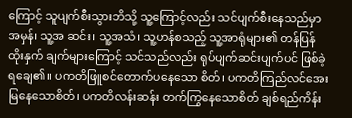ကြောင့် သူပျက်စီးသွားဘိသို့ သူ့ကြောင့်လည်း သင်ပျက်စီးနေသည်မှာ အမှန်၊ သူ့အ ဆင်း၊ သူ့အသံ၊ သူ့ဟန်စသည့် သူ့အာရုံများ၏ တန်ပြန်ထိုးနှက် ချက်များကြောင့် သင်သည်လည်း ရုပ်ပျက်ဆင်းပျက်ပင် ဖြစ်ခဲ့ရချေ၏။ ပကတိဖြူစင်တောက်ပနေသော စိတ်၊ ပကတိကြည်လင်အေး မြနေသောစိတ်၊ ပကတိလန်းဆန်း တက်ကြွနေသောစိတ် ချစ်ရည်ကိန်း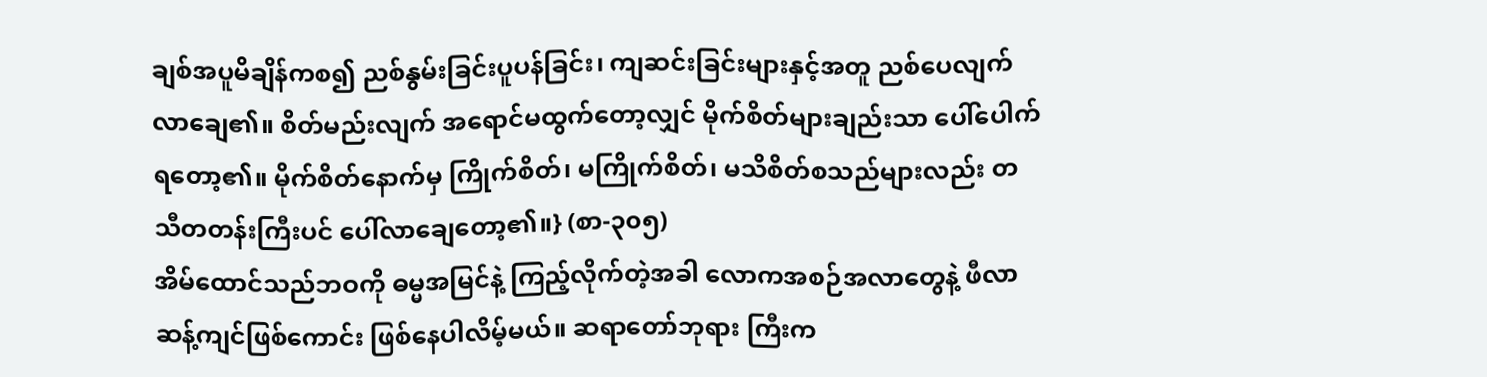ချစ်အပူမိချိန်ကစ၍ ညစ်နွမ်းခြင်းပူပန်ခြင်း၊ ကျဆင်းခြင်းများနှင့်အတူ ညစ်ပေလျက်လာချေ၏။ စိတ်မည်းလျက် အရောင်မထွက်တော့လျှင် မိုက်စိတ်များချည်းသာ ပေါ်ပေါက်ရတော့၏။ မိုက်စိတ်နောက်မှ ကြိုက်စိတ်၊ မကြိုက်စိတ်၊ မသိစိတ်စသည်များလည်း တသီတတန်းကြီးပင် ပေါ်လာချေတော့၏။} (စာ-၃၀၅)
အိမ်ထောင်သည်ဘဝကို ဓမ္မအမြင်နဲ့ ကြည့်လိုက်တဲ့အခါ လောကအစဉ်အလာတွေနဲ့ ဖီလာဆန့်ကျင်ဖြစ်ကောင်း ဖြစ်နေပါလိမ့်မယ်။ ဆရာတော်ဘုရား ကြီးက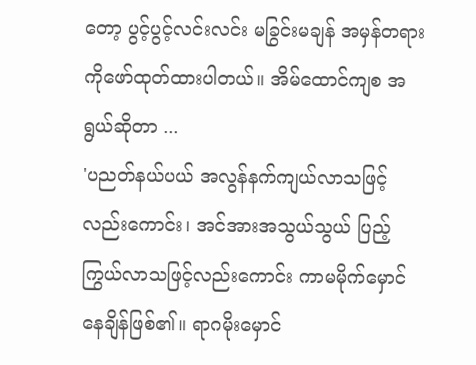တော့ ပွင့်ပွင့်လင်းလင်း မခြွင်းမချန် အမှန်တရား ကိုဖော်ထုတ်ထားပါတယ်။ အိမ်ထောင်ကျစ အရွယ်ဆိုတာ ...
'ပညတ်နယ်ပယ် အလွန်နက်ကျယ်လာသဖြင့် လည်းကောင်း၊ အင်အားအသွယ်သွယ် ပြည့် ကြွယ်လာသဖြင့်လည်းကောင်း ကာမမိုက်မှောင် နေချိန်ဖြစ်၏။ ရာဂမိုးမှောင်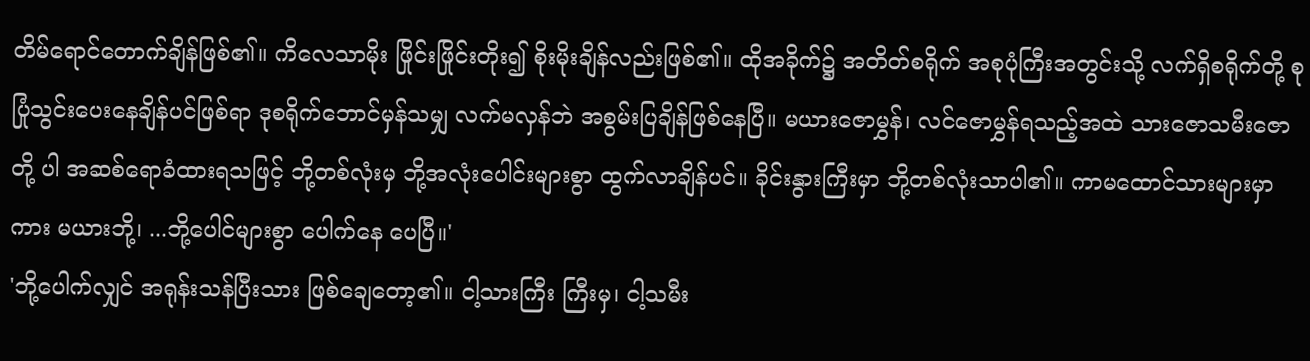တိမ်ရောင်တောက်ချိန်ဖြစ်၏။ ကိလေသာမိုး ဖြိုင်းဖြိုင်းတိုး၍ စိုးမိုးချိန်လည်းဖြစ်၏။ ထိုအခိုက်၌ အတိတ်စရိုက် အစုပုံကြီးအတွင်းသို့ လက်ရှိစရိုက်တို့ စုပြုံသွင်းပေးနေချိန်ပင်ဖြစ်ရာ ဒုစရိုက်ဘောင်မှန်သမျှ လက်မလှန်ဘဲ အစွမ်းပြချိန်ဖြစ်နေပြီ။ မယားဇောမွှန်၊ လင်ဇောမွှန်ရသည့်အထဲ သားဇောသမီးဇောတို့ ပါ အဆစ်ရောခံထားရသဖြင့် ဘို့တစ်လုံးမှ ဘို့အလုံးပေါင်းများစွာ ထွက်လာချိန်ပင်။ ခိုင်းနွားကြီးမှာ ဘို့တစ်လုံးသာပါ၏။ ကာမထောင်သားများမှာကား မယားဘို့၊ ...ဘို့ပေါင်များစွာ ပေါက်နေ ပေပြီ။'
'ဘို့ပေါက်လျှင် အရုန်းသန်ပြီးသား ဖြစ်ချေတော့၏။ ငါ့သားကြီး ကြီးမှ၊ ငါ့သမီး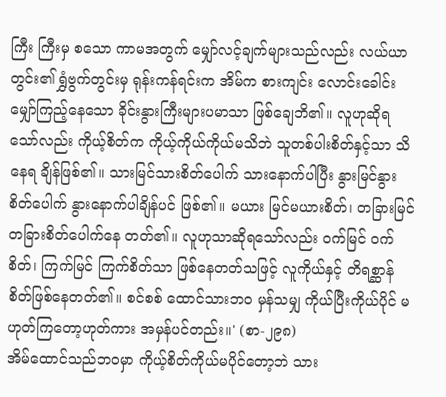ကြီး ကြီးမှ စသော ကာမအတွက် မျှော်လင့်ချက်များသည်လည်း လယ်ယာတွင်း၏ ရွှံဗွက်တွင်းမှ ရုန်းကန်ရင်းက အိမ်က စားကျင်း လောင်းခေါင်း မျှော်ကြည့်နေသော ခိုင်းနွားကြီးများပမာသာ ဖြစ်ချေဘိ၏။ လူဟုဆိုရသော်လည်း ကိုယ့်စိတ်က ကိုယ့်ကိုယ်ကိုယ်မသိဘဲ သူတစ်ပါးစိတ်နှင့်သာ သိနေရ ချိန်ဖြစ်၏။ သားမြင်သားစိတ်ပေါက် သားနောက်ပါပြီး နွားမြင်နွားစိတ်ပေါက် နွားနောက်ပါချိန်ပင် ဖြစ်၏။ မယား မြင်မယားစိတ်၊ တခြားမြင် တခြားစိတ်ပေါက်နေ တတ်၏။ လူဟုသာဆိုရသော်လည်း ဝက်မြင် ဝက်စိတ်၊ ကြက်မြင် ကြက်စိတ်သာ ဖြစ်နေတတ်သဖြင့် လူကိုယ်နှင့် တိရစ္ဆာန်စိတ်ဖြစ်နေတတ်၏။ စင်စစ် ထောင်သားဘ၀ မှန်သမျှ ကိုယ်ပြီးကိုယ်ပိုင် မဟုတ်ကြတော့ဟုတ်ကား အမှန်ပင်တည်း။' (စာ-၂၉၈)
အိမ်ထောင်သည်ဘဝမှာ ကိုယ့်စိတ်ကိုယ်မပိုင်တော့ဘဲ သား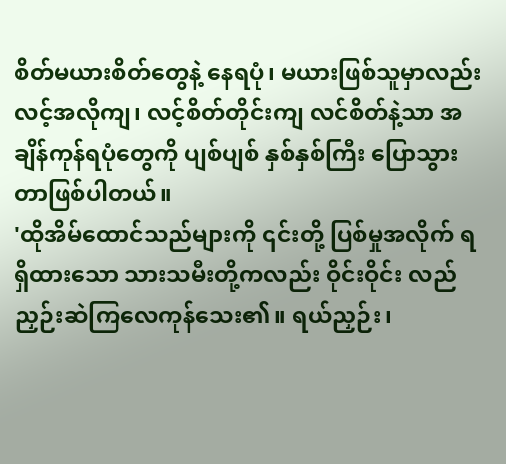စိတ်မယားစိတ်တွေနဲ့ နေရပုံ၊ မယားဖြစ်သူမှာလည်း လင့်အလိုကျ၊ လင့်စိတ်တိုင်းကျ လင်စိတ်နဲ့သာ အချိန်ကုန်ရပုံတွေကို ပျစ်ပျစ် နှစ်နှစ်ကြီး ပြောသွားတာဖြစ်ပါတယ်။
'ထိုအိမ်ထောင်သည်များကို ၎င်းတို့ ပြစ်မှုအလိုက် ရရှိထားသော သားသမီးတို့ကလည်း ဝိုင်းဝိုင်း လည် ညှဉ်းဆဲကြလေကုန်သေး၏။ ရယ်ညှဉ်း၊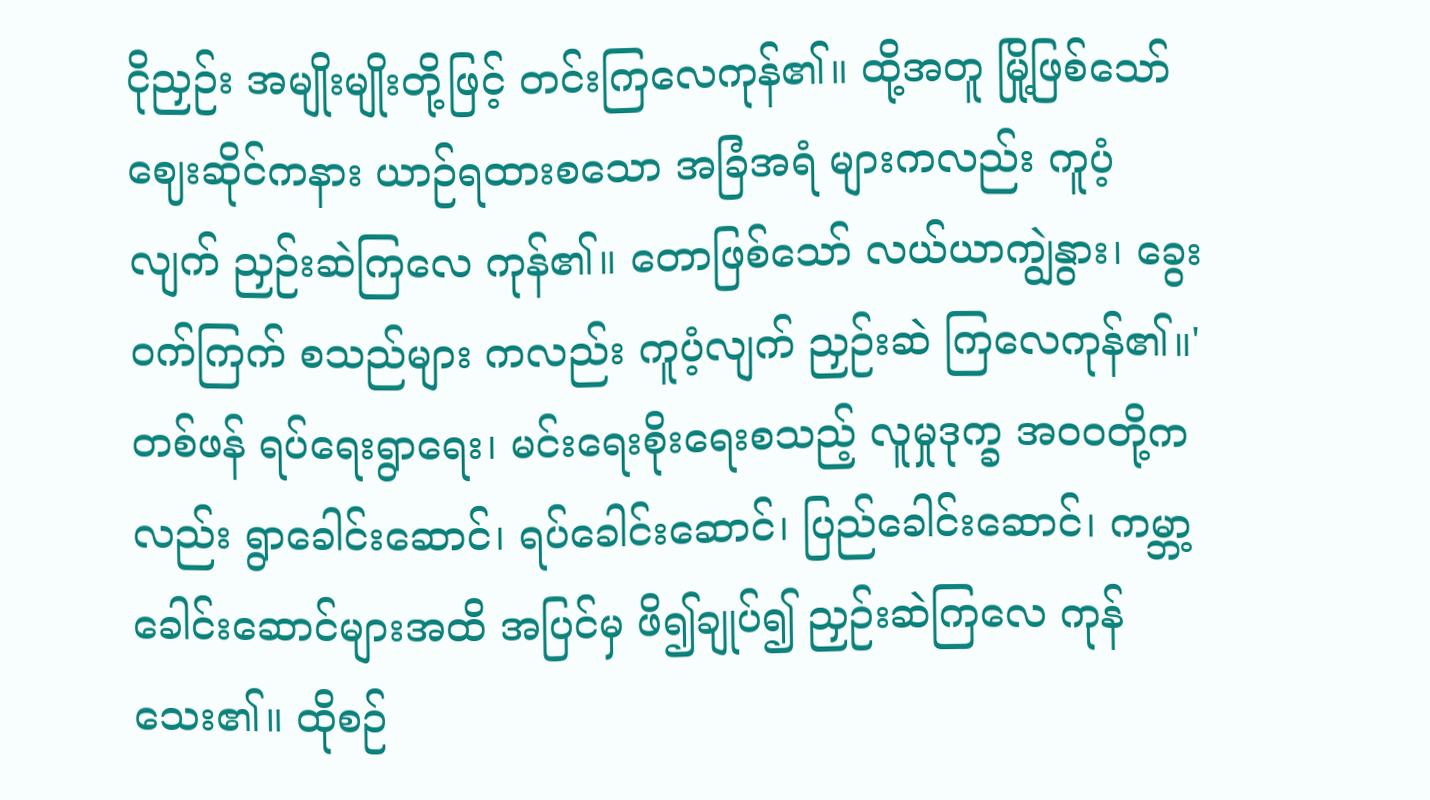ငိုညှဉ်း အမျိုးမျိုးတို့ဖြင့် တင်းကြလေကုန်၏။ ထို့အတူ မြို့ဖြစ်သော် ဈေးဆိုင်ကနား ယာဉ်ရထားစသော အခြံအရံ များကလည်း ကူပံ့လျက် ညှဉ်းဆဲကြလေ ကုန်၏။ တောဖြစ်သော် လယ်ယာကျွဲနွား၊ ခွေးဝက်ကြက် စသည်များ ကလည်း ကူပံ့လျက် ညှဉ်းဆဲ ကြလေကုန်၏။'
တစ်ဖန် ရပ်ရေးရွာရေး၊ မင်းရေးစိုးရေးစသည့် လူမှုဒုက္ခ အ၀၀တို့ကလည်း ရွာခေါင်းဆောင်၊ ရပ်ခေါင်းဆောင်၊ ပြည်ခေါင်းဆောင်၊ ကမ္ဘာ့ခေါင်းဆောင်များအထိ အပြင်မှ ဖိ၍ချုပ်၍ ညှဉ်းဆဲကြလေ ကုန်သေး၏။ ထိုစဉ်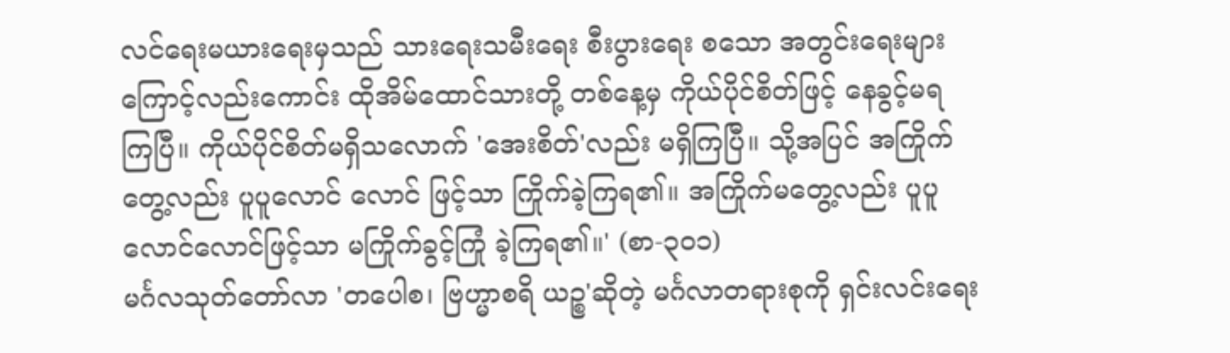လင်ရေးမယားရေးမှသည် သားရေးသမီးရေး စီးပွားရေး စသော အတွင်းရေးများ ကြောင့်လည်းကောင်း ထိုအိမ်ထောင်သားတို့ တစ်နေ့မှ ကိုယ်ပိုင်စိတ်ဖြင့် နေခွင့်မရ ကြပြီ။ ကိုယ်ပိုင်စိတ်မရှိသလောက် 'အေးစိတ်'လည်း မရှိကြပြီ။ သို့အပြင် အကြိုက်တွေ့လည်း ပူပူလောင် လောင် ဖြင့်သာ ကြိုက်ခဲ့ကြရ၏။ အကြိုက်မတွေ့လည်း ပူပူလောင်လောင်ဖြင့်သာ မကြိုက်ခွင့်ကြုံ ခဲ့ကြရ၏။' (စာ-၃၀၁)
မင်္ဂလသုတ်တော်လာ 'တပေါစ၊ ဗြဟ္မာစရိ ယဉ္စ'ဆိုတဲ့ မင်္ဂလာတရားစုကို ရှင်းလင်းရေး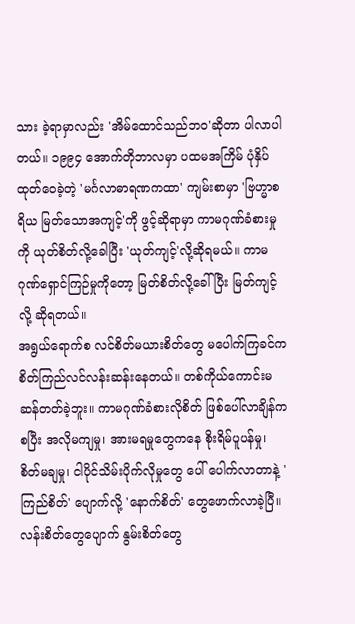သား ခဲ့ရာမှာလည်း 'အိမ်ထောင်သည်ဘဝ'ဆိုတာ ပါလာပါတယ်။ ၁၉၉၄ အောက်တိုဘာလမှာ ပထမအကြိမ် ပုံနှိပ်ထုတ်ဝေခဲ့တဲ့ 'မင်္ဂလာဓာရဏကထာ' ကျမ်းစာမှာ 'ဗြဟ္မာစရိယ မြတ်သောအကျင့်'ကို ဖွင့်ဆိုရာမှာ ကာမဂုဏ်ခံစားမှုကို ယုတ်စိတ်လို့ခေါပြီး 'ယုတ်ကျင့်'လို့ဆိုရမယ်။ ကာမဂုဏ်ရှောင်ကြဉ်မှုကိုတော့ မြတ်စိတ်လို့ခေါ်ပြီး မြတ်ကျင့်လို့ ဆိုရတယ်။
အရွယ်ရောက်စ လင်စိတ်မယားစိတ်တွေ မပေါက်ကြခင်က စိတ်ကြည်လင်လန်းဆန်းနေတယ်။ တစ်ကိုယ်ကောင်းမဆန်တတ်ခဲ့ဘူး။ ကာမဂုဏ်ခံစားလိုစိတ် ဖြစ်ပေါ်လာချိန်ကစပြီး အလိုမကျမှု၊ အားမရမှုတွေကနေ စိုးရိမ်ပူပန်မှု၊ စိတ်မချမှု၊ ငါပိုင်သိမ်းပိုက်လိုမှုတွေ ပေါ် ပေါက်လာတာနဲ့ 'ကြည်စိတ်' ပျောက်လို့ 'နောက်စိတ်' တွေဖောက်လာခဲ့ပြီ။ လန်းစိတ်တွေပျောက် နွမ်းစိတ်တွေ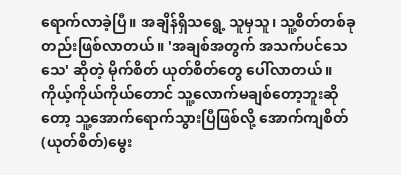ရောက်လာခဲ့ပြီ။ အချိန်ရှိသရွေ့ သူမှသူ၊ သူ့စိတ်တစ်ခု တည်းဖြစ်လာတယ်။ 'အချစ်အတွက် အသက်ပင်သေသေ' ဆိုတဲ့ မိုက်စိတ် ယုတ်စိတ်တွေ ပေါ်လာတယ်။ ကိုယ့်ကိုယ်ကိုယ်တောင် သူ့လောက်မချစ်တော့ဘူးဆိုတော့ သူ့အောက်ရောက်သွားပြီဖြစ်လို့ အောက်ကျစိတ် (ယုတ်စိတ်)မွေး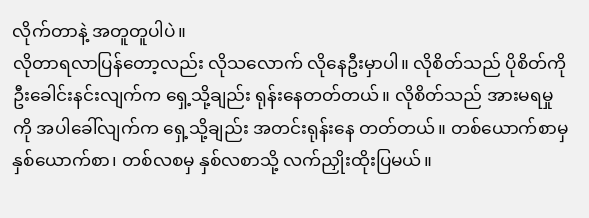လိုက်တာနဲ့ အတူတူပါပဲ။
လိုတာရလာပြန်တော့လည်း လိုသလောက် လိုနေဦးမှာပါ။ လိုစိတ်သည် ပိုစိတ်ကို ဦးခေါင်းနင်းလျက်က ရှေ့သို့ချည်း ရုန်းနေတတ်တယ်။ လိုစိတ်သည် အားမရမှုကို အပါခေါ်လျက်က ရှေ့သို့ချည်း အတင်းရုန်းနေ တတ်တယ်။ တစ်ယောက်စာမှ နှစ်ယောက်စာ၊ တစ်လစမှ နှစ်လစာသို့ လက်ညှိုးထိုးပြမယ်။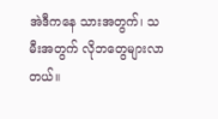အဲဒီကနေ သားအတွက်၊ သမီးအတွက် လိုဘတွေများလာတယ်။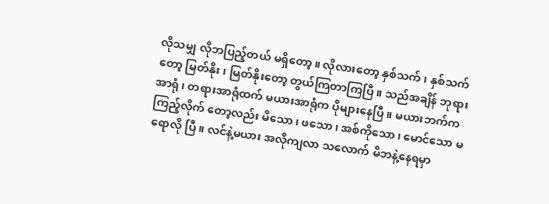လိုသမျှ လိုဘပြည့်တယ် မရှိတော့။ လိုလားတော့ နှစ်သက်၊ နှစ်သက်တော့ မြတ်နိုး၊ မြတ်နိုးတော့ တွယ်ကြတာကြပြီ။ သည်အချိန် ဘုရားအာရုံ၊ တရားအာရုံထက် မယားအာရုံက ပိုများနေပြီ။ မယားဘက်က ကြည့်လိုက် တော့လည်း မိသော၊ ဖသော၊ အစ်ကိုသော၊ မောင်သော မရောလို ပြီ။ လင်နဲ့မယား အလိုကျလာ သလောက် မိဘနဲ့နေရမှာ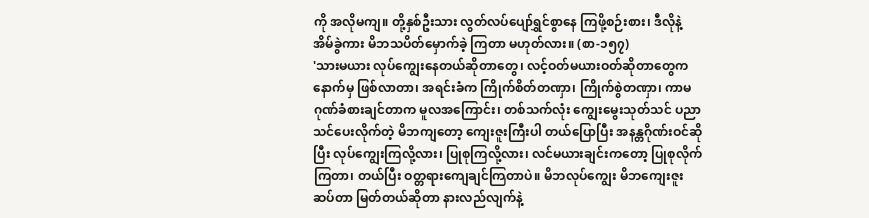ကို အလိုမကျ။ တို့နှစ်ဦးသား လွတ်လပ်ပျော်ရွှင်စွာနေ ကြဖို့စဉ်းစား၊ ဒီလိုနဲ့ အိမ်ခွဲကား မိဘသပိတ်မှောက်ခဲ့ ကြတာ မဟုတ်လား။ (စာ-၁၅၇)
'သားမယား လုပ်ကျွေးနေတယ်ဆိုတာတွေ၊ လင့်ဝတ်မယားဝတ်ဆိုတာတွေက နောက်မှ ဖြစ်လာတာ၊ အရင်းခံက ကြိုက်စိတ်တဏှာ၊ ကြိုက်စွဲတဏှာ၊ ကာမဂုဏ်ခံစားချင်တာက မူလအကြောင်း၊ တစ်သက်လုံး ကျွေးမွေးသုတ်သင် ပညာသင်ပေးလိုက်တဲ့ မိဘကျတော့ ကျေးဇူးကြီးပါ တယ်ပြောပြီး အနန္တဂိုဏ်းဝင်ဆိုပြီး လုပ်ကျွေးကြလို့လား၊ ပြုစုကြလို့လား၊ လင်မယားချင်းကတော့ ပြုစုလိုက်ကြတာ၊ တယ်ပြီး ဝတ္တရားကျေချင်ကြတာပဲ။ မိဘလုပ်ကျွေး မိဘကျေးဇူးဆပ်တာ မြတ်တယ်ဆိုတာ နားလည်လျက်နဲ့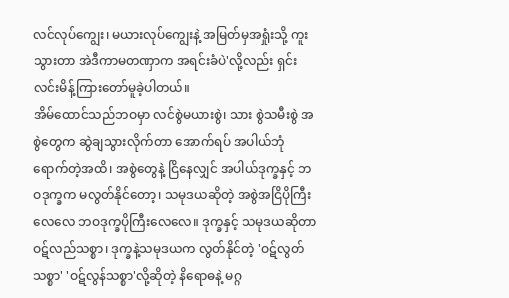လင်လုပ်ကျွေး၊ မယားလုပ်ကျွေးနဲ့ အမြတ်မှအရှုံးသို့ ကူးသွားတာ အဲဒီကာမတဏှာက အရင်းခံပဲ'လို့လည်း ရှင်းလင်းမိန့်ကြားတော်မူခဲ့ပါတယ်။
အိမ်ထောင်သည်ဘဝမှာ လင်စွဲမယားစွဲ၊ သား စွဲသမီးစွဲ အစွဲတွေက ဆွဲချသွားလိုက်တာ အောက်ရပ် အပါယ်ဘုံရောက်တဲ့အထိ၊ အစွဲတွေနဲ့ ငြိနေလျှင် အပါယ်ဒုက္ခနှင့် ဘဝဒုက္ခက မလွတ်နိုင်တော့၊ သမုဒယဆိုတဲ့ အစွဲအငြိပိုကြီးလေလေ ဘဝဒုက္ခပိုကြီးလေလေ။ ဒုက္ခနှင့် သမုဒယဆိုတာ ဝဋ်လည်သစ္စာ၊ ဒုက္ခနဲ့သမုဒယက လွတ်နိုင်တဲ့ 'ဝဋ်လွတ်သစ္စာ' 'ဝဋ်လွန်သစ္စာ'လို့ဆိုတဲ့ နိရောဓနဲ့ မဂ္ဂ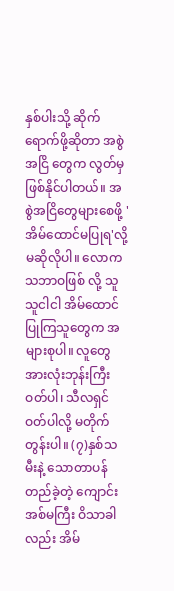နှစ်ပါးသို့ ဆိုက်ရောက်ဖို့ဆိုတာ အစွဲအငြိ တွေက လွတ်မှဖြစ်နိုင်ပါတယ်။ အစွဲအငြိတွေများစေဖို့ 'အိမ်ထောင်မပြုရ'လို့ မဆိုလိုပါ။ လောက သဘာဝဖြစ် လို့ သူသူငါငါ အိမ်ထောင်ပြုကြသူတွေက အများစုပါ။ လူတွေ အားလုံးဘုန်းကြီးဝတ်ပါ၊ သီလရှင်ဝတ်ပါလို့ မတိုက်တွန်းပါ။ (၇)နှစ်သမီးနဲ့ သောတာပန်တည်ခဲ့တဲ့ ကျောင်းအစ်မကြီး ဝိသာခါလည်း အိမ်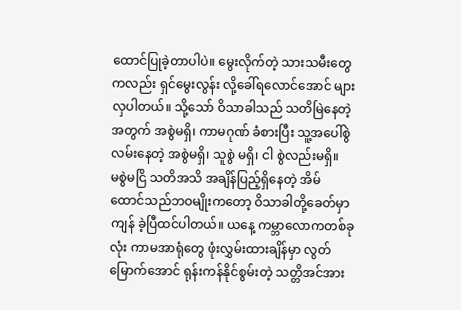ထောင်ပြုခဲ့တာပါပဲ။ မွေးလိုက်တဲ့ သားသမီးတွေကလည်း ရှင်မွေးလွန်း လို့ခေါ်ရလောင်အောင် များလှပါတယ်။ သို့သော် ဝိသာခါသည် သတိမြဲနေတဲ့အတွက် အစွဲမရှိ၊ ကာမဂုဏ် ခံစားပြီး သူ့အပေါ်စွဲလမ်းနေတဲ့ အစွဲမရှိ၊ သူစွဲ မရှိ၊ ငါ စွဲလည်းမရှိ။
မစွဲမငြိ သတိအသိ အချိန်ပြည့်ရှိနေတဲ့ အိမ် ထောင်သည်ဘဝမျိုးကတော့ ဝိသာခါတို့ခေတ်မှာ ကျန် ခဲ့ပြီထင်ပါတယ်။ ယနေ့ ကမ္ဘာလောကတစ်ခုလုံး ကာမအာရုံတွေ ဖုံးလွှမ်းထားချိန်မှာ လွတ်မြောက်အောင် ရုန်းကန်နိုင်စွမ်းတဲ့ သတ္တိအင်အား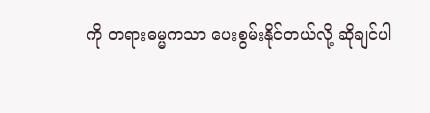ကို တရားဓမ္မကသာ ပေးစွမ်းနိုင်တယ်လို့ ဆိုချင်ပါ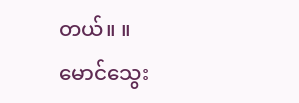တယ်။ ။
မောင်သွေး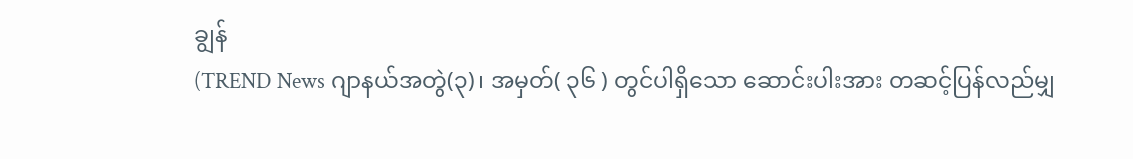ချွန်
(TREND News ဂျာနယ်အတွဲ(၃)၊ အမှတ်( ၃၆ ) တွင်ပါရှိသော ဆောင်းပါးအား တဆင့်ပြန်လည်မျှ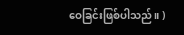ဝေခြင်းဖြစ်ပါသည်။ )